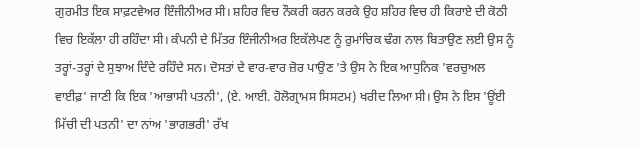ਗੁਰਮੀਤ ਇਕ ਸਾਫ਼ਟਵੇਅਰ ਇੰਜੀਨੀਅਰ ਸੀ। ਸ਼ਹਿਰ ਵਿਚ ਨੌਕਰੀ ਕਰਨ ਕਰਕੇ ਉਹ ਸ਼ਹਿਰ ਵਿਚ ਹੀ ਕਿਰਾਏ ਦੀ ਕੋਠੀ ਵਿਚ ਇਕੱਲਾ ਹੀ ਰਹਿੰਦਾ ਸੀ। ਕੰਪਨੀ ਦੇ ਮਿੱਤਰ ਇੰਜੀਨੀਅਰ ਇਕੱਲੇਪਣ ਨੂੰ ਰੁਮਾਂਚਿਕ ਢੰਗ ਨਾਲ ਬਿਤਾਉਣ ਲਈ ਉਸ ਨੂੰ ਤਰ੍ਹਾਂ-ਤਰ੍ਹਾਂ ਦੇ ਸੁਝਾਅ ਦਿੰਦੇ ਰਹਿੰਦੇ ਸਨ। ਦੋਸਤਾਂ ਦੇ ਵਾਰ-ਵਾਰ ਜ਼ੋਰ ਪਾਉਣ 'ਤੇ ਉਸ ਨੇ ਇਕ ਆਧੁਨਿਕ 'ਵਰਚੁਅਲ ਵਾਈਫ਼' ਜਾਣੀ ਕਿ ਇਕ 'ਆਭਾਸੀ ਪਤਨੀ', (ਏ. ਆਈ. ਹੋਲੋਗ੍ਰਾਮਸ ਸਿਸਟਮ) ਖਰੀਦ ਲਿਆ ਸੀ। ਉਸ ਨੇ ਇਸ 'ਊਂਈ ਮਿੱਚੀ ਦੀ ਪਤਨੀ' ਦਾ ਨਾਂਅ 'ਭਾਗਭਰੀ' ਰੱਖ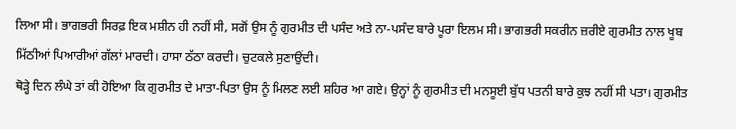ਲਿਆ ਸੀ। ਭਾਗਭਰੀ ਸਿਰਫ਼ ਇਕ ਮਸ਼ੀਨ ਹੀ ਨਹੀਂ ਸੀ, ਸਗੋਂ ਉਸ ਨੂੰ ਗੁਰਮੀਤ ਦੀ ਪਸੰਦ ਅਤੇ ਨਾ-ਪਸੰਦ ਬਾਰੇ ਪੂਰਾ ਇਲਮ ਸੀ। ਭਾਗਭਰੀ ਸਕਰੀਨ ਜ਼ਰੀਏ ਗੁਰਮੀਤ ਨਾਲ ਖੂਬ ਮਿੱਠੀਆਂ ਪਿਆਰੀਆਂ ਗੱਲਾਂ ਮਾਰਦੀ। ਹਾਸਾ ਠੱਠਾ ਕਰਦੀ। ਚੁਟਕਲੇ ਸੁਣਾਉਂਦੀ।
ਥੋੜ੍ਹੇ ਦਿਨ ਲੰਘੇ ਤਾਂ ਕੀ ਹੋਇਆ ਕਿ ਗੁਰਮੀਤ ਦੇ ਮਾਤਾ-ਪਿਤਾ ਉਸ ਨੂੰ ਮਿਲਣ ਲਈ ਸ਼ਹਿਰ ਆ ਗਏ। ਉਨ੍ਹਾਂ ਨੂੰ ਗੁਰਮੀਤ ਦੀ ਮਨਸੂਈ ਬੁੱਧ ਪਤਨੀ ਬਾਰੇ ਕੁਝ ਨਹੀਂ ਸੀ ਪਤਾ। ਗੁਰਮੀਤ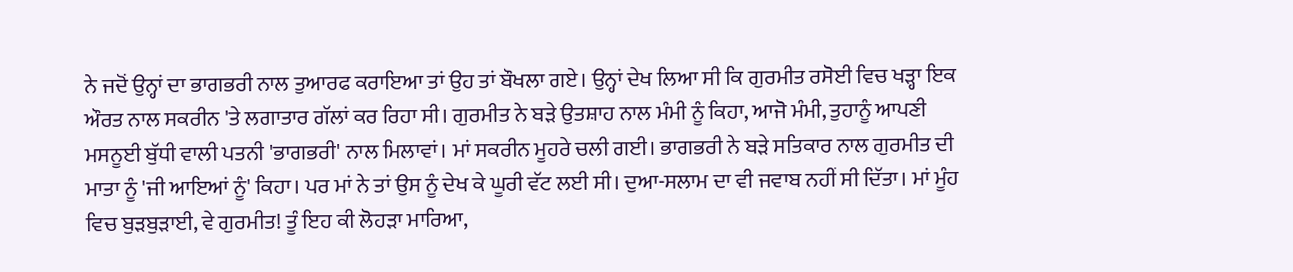ਨੇ ਜਦੋਂ ਉਨ੍ਹਾਂ ਦਾ ਭਾਗਭਰੀ ਨਾਲ ਤੁਆਰਫ ਕਰਾਇਆ ਤਾਂ ਉਹ ਤਾਂ ਬੌਖਲਾ ਗਏ। ਉਨ੍ਹਾਂ ਦੇਖ ਲਿਆ ਸੀ ਕਿ ਗੁਰਮੀਤ ਰਸੋਈ ਵਿਚ ਖੜ੍ਹਾ ਇਕ ਔਰਤ ਨਾਲ ਸਕਰੀਨ 'ਤੇ ਲਗਾਤਾਰ ਗੱਲਾਂ ਕਰ ਰਿਹਾ ਸੀ। ਗੁਰਮੀਤ ਨੇ ਬੜੇ ਉਤਸ਼ਾਹ ਨਾਲ ਮੰਮੀ ਨੂੰ ਕਿਹਾ, ਆਜੋ ਮੰਮੀ, ਤੁਹਾਨੂੰ ਆਪਣੀ ਮਸਨੂਈ ਬੁੱਧੀ ਵਾਲੀ ਪਤਨੀ 'ਭਾਗਭਰੀ' ਨਾਲ ਮਿਲਾਵਾਂ। ਮਾਂ ਸਕਰੀਨ ਮੂਹਰੇ ਚਲੀ ਗਈ। ਭਾਗਭਰੀ ਨੇ ਬੜੇ ਸਤਿਕਾਰ ਨਾਲ ਗੁਰਮੀਤ ਦੀ ਮਾਤਾ ਨੂੰ 'ਜੀ ਆਇਆਂ ਨੂੰ' ਕਿਹਾ। ਪਰ ਮਾਂ ਨੇ ਤਾਂ ਉਸ ਨੂੰ ਦੇਖ ਕੇ ਘੂਰੀ ਵੱਟ ਲਈ ਸੀ। ਦੁਆ-ਸਲਾਮ ਦਾ ਵੀ ਜਵਾਬ ਨਹੀਂ ਸੀ ਦਿੱਤਾ। ਮਾਂ ਮੂੰਹ ਵਿਚ ਬੁੜਬੁੜਾਈ, ਵੇ ਗੁਰਮੀਤ! ਤੂੰ ਇਹ ਕੀ ਲੋਹੜਾ ਮਾਰਿਆ,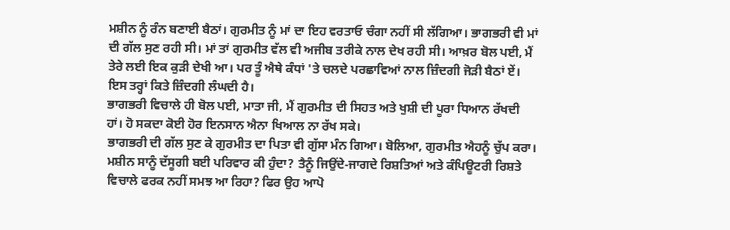ਮਸ਼ੀਨ ਨੂੰ ਰੰਨ ਬਣਾਈ ਬੈਠਾਂ। ਗੁਰਮੀਤ ਨੂੰ ਮਾਂ ਦਾ ਇਹ ਵਰਤਾਓ ਚੰਗਾ ਨਹੀਂ ਸੀ ਲੱਗਿਆ। ਭਾਗਭਰੀ ਵੀ ਮਾਂ ਦੀ ਗੱਲ ਸੁਣ ਰਹੀ ਸੀ। ਮਾਂ ਤਾਂ ਗੁਰਮੀਤ ਵੱਲ ਵੀ ਅਜੀਬ ਤਰੀਕੇ ਨਾਲ ਦੇਖ ਰਹੀ ਸੀ। ਆਖ਼ਰ ਬੋਲ ਪਈ, ਮੈਂ ਤੇਰੇ ਲਈ ਇਕ ਕੁੜੀ ਦੇਖੀ ਆ। ਪਰ ਤੂੰ ਐਥੇ ਕੰਧਾਂ 'ਤੇ ਚਲਦੇ ਪਰਛਾਵਿਆਂ ਨਾਲ ਜ਼ਿੰਦਗੀ ਜੋੜੀ ਬੈਠਾਂ ਏਂ। ਇਸ ਤਰ੍ਹਾਂ ਕਿਤੇ ਜ਼ਿੰਦਗੀ ਲੰਘਦੀ ਹੈ।
ਭਾਗਭਰੀ ਵਿਚਾਲੇ ਹੀ ਬੋਲ ਪਈ, ਮਾਤਾ ਜੀ, ਮੈਂ ਗੁਰਮੀਤ ਦੀ ਸਿਹਤ ਅਤੇ ਖੁਸ਼ੀ ਦੀ ਪੂਰਾ ਧਿਆਨ ਰੱਖਦੀ ਹਾਂ। ਹੋ ਸਕਦਾ ਕੋਈ ਹੋਰ ਇਨਸਾਨ ਐਨਾ ਖਿਆਲ ਨਾ ਰੱਖ ਸਕੇ।
ਭਾਗਭਰੀ ਦੀ ਗੱਲ ਸੁਣ ਕੇ ਗੁਰਮੀਤ ਦਾ ਪਿਤਾ ਵੀ ਗੁੱਸਾ ਮੰਨ ਗਿਆ। ਬੋਲਿਆ, ਗੁਰਮੀਤ ਐਹਨੂੰ ਚੁੱਪ ਕਰਾ। ਮਸ਼ੀਨ ਸਾਨੂੰ ਦੱਸੂਗੀ ਬਈ ਪਰਿਵਾਰ ਕੀ ਹੁੰਦਾ? ਤੈਨੂੰ ਜਿਉਂਦੇ-ਜਾਗਦੇ ਰਿਸ਼ਤਿਆਂ ਅਤੇ ਕੰਪਿਊਟਰੀ ਰਿਸ਼ਤੇ ਵਿਚਾਲੇ ਫਰਕ ਨਹੀਂ ਸਮਝ ਆ ਰਿਹਾ? ਫਿਰ ਉਹ ਆਪੋ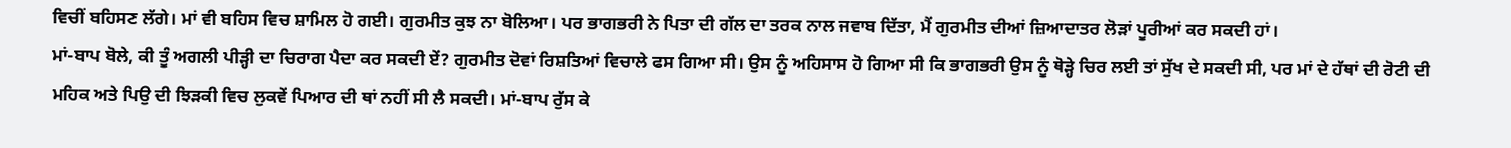ਵਿਚੀਂ ਬਹਿਸਣ ਲੱਗੇ। ਮਾਂ ਵੀ ਬਹਿਸ ਵਿਚ ਸ਼ਾਮਿਲ ਹੋ ਗਈ। ਗੁਰਮੀਤ ਕੁਝ ਨਾ ਬੋਲਿਆ। ਪਰ ਭਾਗਭਰੀ ਨੇ ਪਿਤਾ ਦੀ ਗੱਲ ਦਾ ਤਰਕ ਨਾਲ ਜਵਾਬ ਦਿੱਤਾ, ਮੈਂ ਗੁਰਮੀਤ ਦੀਆਂ ਜ਼ਿਆਦਾਤਰ ਲੋੜਾਂ ਪੂਰੀਆਂ ਕਰ ਸਕਦੀ ਹਾਂ।
ਮਾਂ-ਬਾਪ ਬੋਲੇ, ਕੀ ਤੂੰ ਅਗਲੀ ਪੀੜ੍ਹੀ ਦਾ ਚਿਰਾਗ ਪੈਦਾ ਕਰ ਸਕਦੀ ਏਂ? ਗੁਰਮੀਤ ਦੋਵਾਂ ਰਿਸ਼ਤਿਆਂ ਵਿਚਾਲੇ ਫਸ ਗਿਆ ਸੀ। ਉਸ ਨੂੰ ਅਹਿਸਾਸ ਹੋ ਗਿਆ ਸੀ ਕਿ ਭਾਗਭਰੀ ਉਸ ਨੂੰ ਥੋੜ੍ਹੇ ਚਿਰ ਲਈ ਤਾਂ ਸੁੱਖ ਦੇ ਸਕਦੀ ਸੀ, ਪਰ ਮਾਂ ਦੇ ਹੱਥਾਂ ਦੀ ਰੋਟੀ ਦੀ ਮਹਿਕ ਅਤੇ ਪਿਉ ਦੀ ਝਿੜਕੀ ਵਿਚ ਲੁਕਵੇਂ ਪਿਆਰ ਦੀ ਥਾਂ ਨਹੀਂ ਸੀ ਲੈ ਸਕਦੀ। ਮਾਂ-ਬਾਪ ਰੁੱਸ ਕੇ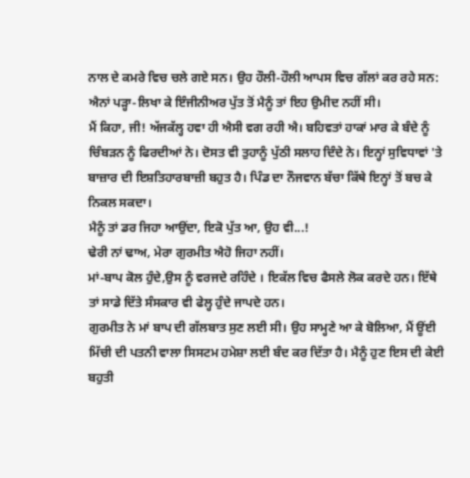ਨਾਲ ਦੇ ਕਮਰੇ ਵਿਚ ਚਲੇ ਗਏ ਸਨ। ਉਹ ਹੌਲੀ-ਹੌਲੀ ਆਪਸ ਵਿਚ ਗੱਲਾਂ ਕਰ ਰਹੇ ਸਨ:
ਐਨਾਂ ਪੜ੍ਹਾ-ਲਿਖਾ ਕੇ ਇੰਜੀਨੀਅਰ ਪੁੱਤ ਤੋਂ ਮੈਨੂੰ ਤਾਂ ਇਹ ਉਮੀਦ ਨਹੀਂ ਸੀ।
ਮੈਂ ਕਿਹਾ, ਜੀ! ਅੱਜਕੱਲ੍ਹ ਹਵਾ ਹੀ ਐਸੀ ਵਗ ਰਹੀ ਐ। ਬਹਿਵਤਾਂ ਹਾਕਾਂ ਮਾਰ ਕੇ ਬੰਦੇ ਨੂੰ ਚਿੰਬੜਨ ਨੂੰ ਫਿਰਦੀਆਂ ਨੇ। ਦੋਸਤ ਵੀ ਤੁਹਾਨੂੰ ਪੁੱਠੀ ਸਲਾਹ ਦਿੰਦੇ ਨੇ। ਇਨ੍ਹਾਂ ਸੁਵਿਧਾਵਾਂ 'ਤੇ ਬਾਜ਼ਾਰ ਦੀ ਇਸ਼ਤਿਹਾਰਬਾਜ਼ੀ ਬਹੁਤ ਹੈ। ਪਿੰਡ ਦਾ ਨੌਜਵਾਨ ਬੱਚਾ ਕਿੱਥੇ ਇਨ੍ਹਾਂ ਤੋਂ ਬਚ ਕੇ ਨਿਕਲ ਸਕਦਾ।
ਮੈਨੂੰ ਤਾਂ ਡਰ ਜਿਹਾ ਆਉਂਦਾ, ਇਕੋ ਪੁੱਤ ਆ, ਉਹ ਵੀ...!
ਢੇਰੀ ਨਾਂ ਢਾਅ, ਮੇਰਾ ਗੁਰਮੀਤ ਐਹੋ ਜਿਹਾ ਨਹੀਂ।
ਮਾਂ-ਬਾਪ ਕੋਲ ਹੁੰਦੇ,ਉਸ ਨੂੰ ਵਰਜਦੇ ਰਹਿੰਦੇ । ਇਕੱਲ ਵਿਚ ਫੈਸਲੇ ਲੋਕ ਕਰਦੇ ਹਨ। ਇੱਥੇ ਤਾਂ ਸਾਡੇ ਦਿੱਤੇ ਸੰਸਕਾਰ ਵੀ ਫੇਲ੍ਹ ਹੁੰਦੇ ਜਾਪਦੇ ਹਨ।
ਗੁਰਮੀਤ ਨੇ ਮਾਂ ਬਾਪ ਦੀ ਗੱਲਬਾਤ ਸੁਣ ਲਈ ਸੀ। ਉਹ ਸਾਮ੍ਹਣੇ ਆ ਕੇ ਬੋਲਿਆ, ਮੈਂ ਊਂਈ ਮਿੱਚੀ ਦੀ ਪਤਨੀ ਵਾਲਾ ਸਿਸਟਮ ਹਮੇਸ਼ਾ ਲਈ ਬੰਦ ਕਰ ਦਿੱਤਾ ਹੈ। ਮੈਨੂੰ ਹੁਣ ਇਸ ਦੀ ਕੇਈ ਬਹੁਤੀ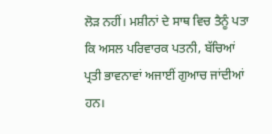ਲੋੜ ਨਹੀਂ। ਮਸ਼ੀਨਾਂ ਦੇ ਸਾਥ ਵਿਚ ਤੈਨੂੰ ਪਤਾ ਕਿ ਅਸਲ ਪਰਿਵਾਰਕ ਪਤਨੀ, ਬੱਚਿਆਂ ਪ੍ਰਤੀ ਭਾਵਨਾਵਾਂ ਅਜਾਈਂ ਗੁਆਚ ਜਾਂਦੀਆਂ ਹਨ।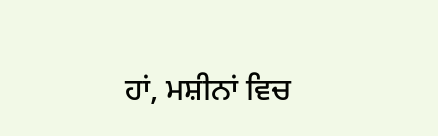ਹਾਂ, ਮਸ਼ੀਨਾਂ ਵਿਚ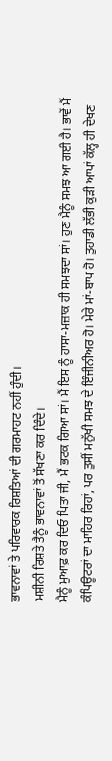ਭਾਵਨਾਵਾਂ ਤੇ ਪਰਿਵਾਰਕ ਰਿਸ਼ਤਿਆਂ ਦੀ ਗਰਮਾਹਟ ਨਹੀਂ ਹੁੰਦੀ।
ਮਸ਼ੀਨੀ ਰਿਸ਼ਤੇ ਤੈਨੂੰ ਭਾਵਨਾਵਾਂ ਤੋਂ ਸੱਖਣਾ ਕਰ ਦਿੰਦੇ।
ਮੈਨੂੰ ਮੁਆਫ਼ ਕਰ ਦਿਓ ਪਿਤਾ ਜੀ, ਮੈਂ ਭਟਕ ਗਿਆ ਸਾਂ। ਮੈਂ ਇਸ ਨੂੰ ਹਾਸਾ-ਮਜ਼ਾਕ ਹੀ ਸਮਝਦਾ ਸਾਂ। ਹੁਣ ਮੈਨੂੰ ਸਮਝ ਆ ਗਈ ਹੈ। ਭਾਵੇਂ ਮੈਂ ਕੰਪਿਊਟਰਾਂ ਦਾ ਮਾਹਿਰ ਰਿਹਾਂ, ਪਰ ਤੁਸੀਂ ਮਨੁੱਖੀ ਸਮਝ ਦੇ ਇੰਜੀਨੀਅਰ ਹੋ। ਮੇਰੇ ਮਾਂ-ਬਾਪ ਹੋ। ਤੁਹਾਡੀ ਲੱਭੀ ਕੁੜੀ ਆਪਾਂ ਕੱਲ੍ਹ ਹੀ ਦੇਖਣ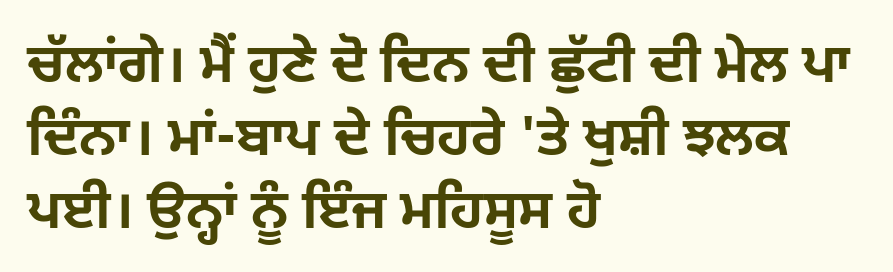ਚੱਲਾਂਗੇ। ਮੈਂ ਹੁਣੇ ਦੋ ਦਿਨ ਦੀ ਛੁੱਟੀ ਦੀ ਮੇਲ ਪਾ ਦਿੰਨਾ। ਮਾਂ-ਬਾਪ ਦੇ ਚਿਹਰੇ 'ਤੇ ਖੁਸ਼ੀ ਝਲਕ ਪਈ। ਉਨ੍ਹਾਂ ਨੂੰ ਇੰਜ ਮਹਿਸੂਸ ਹੋ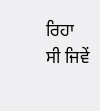ਰਿਹਾ ਸੀ ਜਿਵੇਂ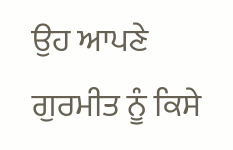ਉਹ ਆਪਣੇ ਗੁਰਮੀਤ ਨੂੰ ਕਿਸੇ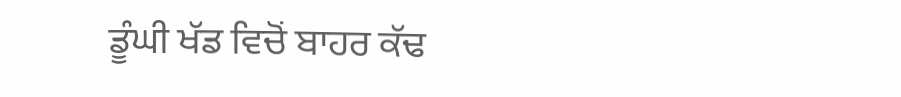ਡੂੰਘੀ ਖੱਡ ਵਿਚੋਂ ਬਾਹਰ ਕੱਢ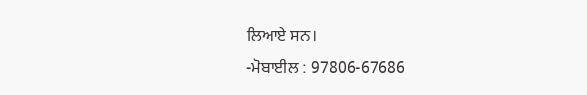ਲਿਆਏ ਸਨ।
-ਮੋਬਾਈਲ : 97806-67686